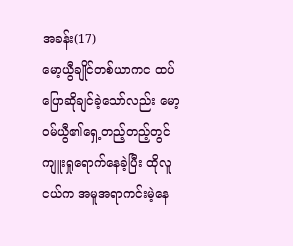အခန်း(17)
မော့ယွီချိုင်တစ်ယာကင ထပ်ပြောဆိုချင်ခဲ့သော်လည်း မော့၀မ်ယွီ၏ရှေ့တည့်တည့်တွင် ကျူးရှုရောက်နေခဲ့ပြီး ထိုလူငယ်က အမူအရာကင်းမဲ့နေ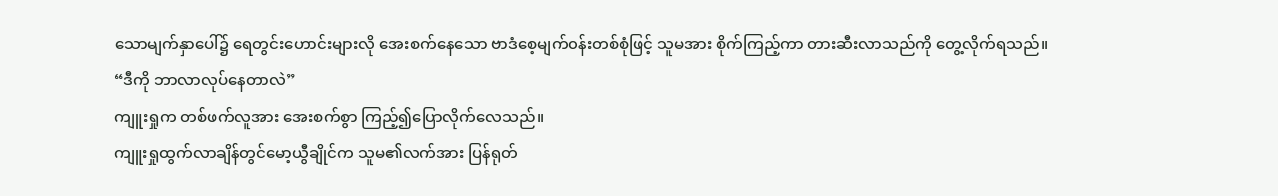သောမျက်နှာပေါ်၌ ရေတွင်းဟောင်းများလို အေးစက်နေသော ဗာဒံစေ့မျက်၀န်းတစ်စုံဖြင့် သူမအား စိုက်ကြည့်ကာ တားဆီးလာသည်ကို တွေ့လိုက်ရသည်။
“ဒီကို ဘာလာလုပ်နေတာလဲ”
ကျူးရှုက တစ်ဖက်လူအား အေးစက်စွာ ကြည့်၍ပြောလိုက်လေသည်။
ကျူးရှုထွက်လာချိန်တွင်မော့ယွီချိုင်က သူမ၏လက်အား ပြန်ရုတ်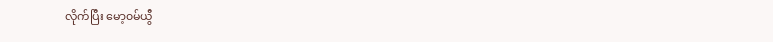လိုက်ပြီး မော့၀မ်ယွီ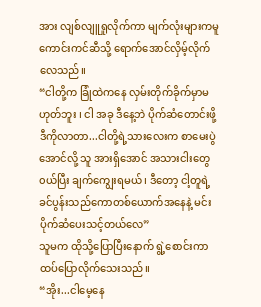အား လျစ်လျူရှုလိုက်ကာ မျက်လုံးများကမူ ကောင်းကင်ဆီသို့ ရောက်အောင်လှိမ့်လိုက်လေသည်။
“ငါတို့က ခြုံထဲကနေ လှမ်းတိုက်ခိုက်မှာမဟုတ်ဘူး ၊ ငါ အခု ဒီနေ့ဘဲ ပိုက်ဆံတောင်းဖို့ ဒီကိုလာတာ...ငါတို့ရဲ့သားလေးက စာမေးပွဲအောင်လို့ သူ အားရှိအောင် အသားငါးတွေ၀ယ်ပြီး ချက်ကျွေးရမယ် ၊ ဒီတော့ ငါ့တူရဲ့ ခင်ပွန်းသည်ကောတစ်ယောက်အနေနဲ့ မင်းပိုက်ဆံပေးသင့်တယ်လေ”
သူမက ထိုသို့ပြောပြီးနောက် ရွဲ့စောင်းကာ ထပ်ပြောလိုက်သေးသည်။
“အိုး...ငါမေ့နေ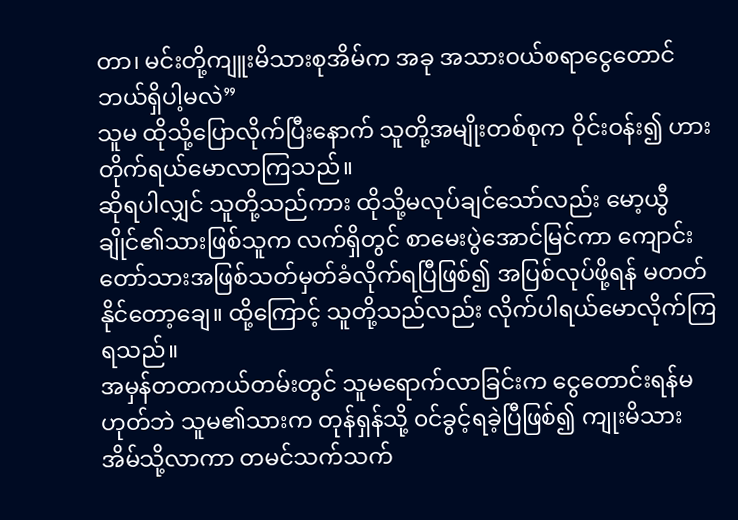တာ၊ မင်းတို့ကျူးမိသားစုအိမ်က အခု အသား၀ယ်စရာငွေတောင် ဘယ်ရှိပါ့မလဲ”
သူမ ထိုသို့ပြောလိုက်ပြီးနောက် သူတို့အမျိုးတစ်စုက ဝိုင်းဝန်း၍ ဟားတိုက်ရယ်မောလာကြသည်။
ဆိုရပါလျှင် သူတို့သည်ကား ထိုသို့မလုပ်ချင်သော်လည်း မော့ယွီချိုင်၏သားဖြစ်သူက လက်ရှိတွင် စာမေးပွဲအောင်မြင်ကာ ကျောင်းတော်သားအဖြစ်သတ်မှတ်ခံလိုက်ရပြီဖြစ်၍ အပြစ်လုပ်ဖို့ရန် မတတ်နိုင်တော့ချေ။ ထို့ကြောင့် သူတို့သည်လည်း လိုက်ပါရယ်မောလိုက်ကြရသည်။
အမှန်တတကယ်တမ်းတွင် သူမရောက်လာခြင်းက ငွေတောင်းရန်မဟုတ်ဘဲ သူမ၏သားက တုန်ရှန်သို့ ၀င်ခွင့်ရခဲ့ပြီဖြစ်၍ ကျုးမိသားအိမ်သို့လာကာ တမင်သက်သက်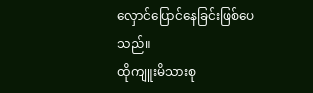လှောင်ပြောင်နေခြင်းဖြစ်ပေသည်။
ထိုကျူးမိသားစု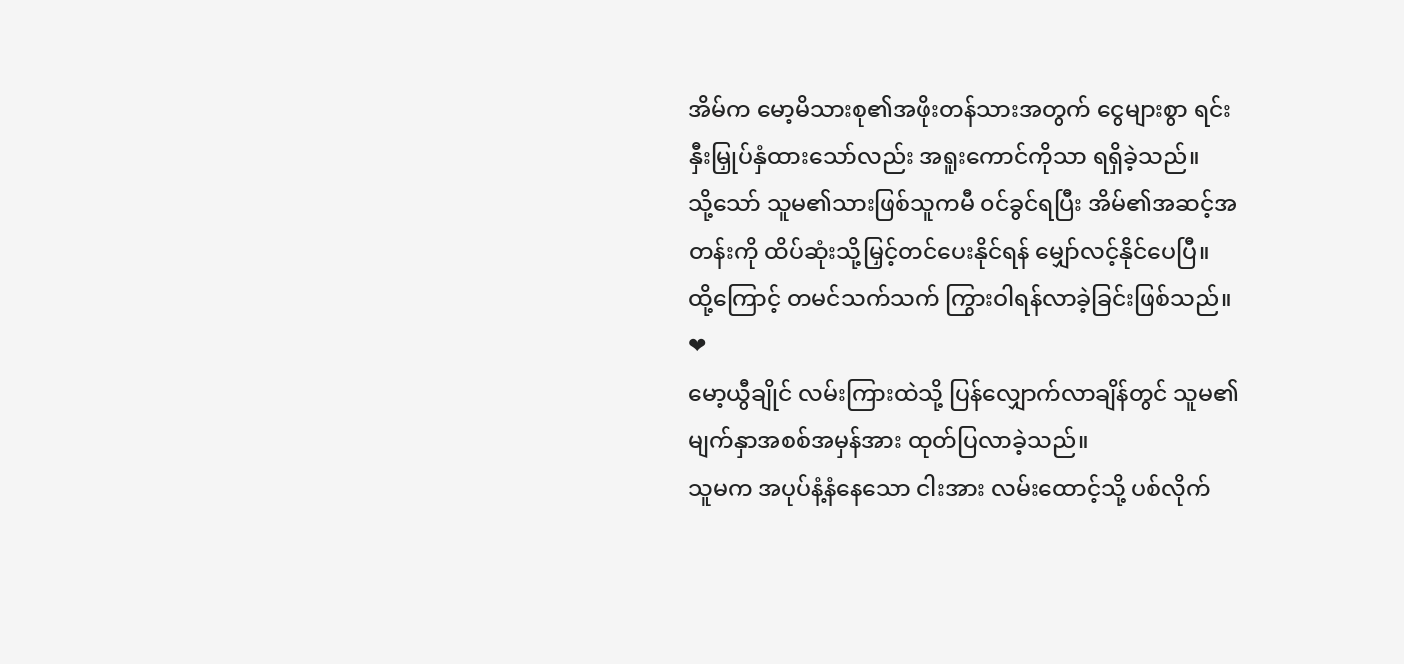အိမ်က မော့မိသားစု၏အဖိုးတန်သားအတွက် ငွေများစွာ ရင်းနှီးမြှုပ်နှံထားသော်လည်း အရူးကောင်ကိုသာ ရရှိခဲ့သည်။
သို့သော် သူမ၏သားဖြစ်သူကမီ ၀င်ခွင်ရပြီး အိမ်၏အဆင့်အတန်းကို ထိပ်ဆုံးသို့မြှင့်တင်ပေးနိုင်ရန် မျှော်လင့်နိုင်ပေပြီ။
ထို့ကြောင့် တမင်သက်သက် ကြွားဝါရန်လာခဲ့ခြင်းဖြစ်သည်။
❤
မော့ယွီချိုင် လမ်းကြားထဲသို့ ပြန်လျှောက်လာချိန်တွင် သူမ၏ မျက်နှာအစစ်အမှန်အား ထုတ်ပြလာခဲ့သည်။
သူမက အပုပ်နံ့နံနေသော ငါးအား လမ်းထောင့်သို့ ပစ်လိုက်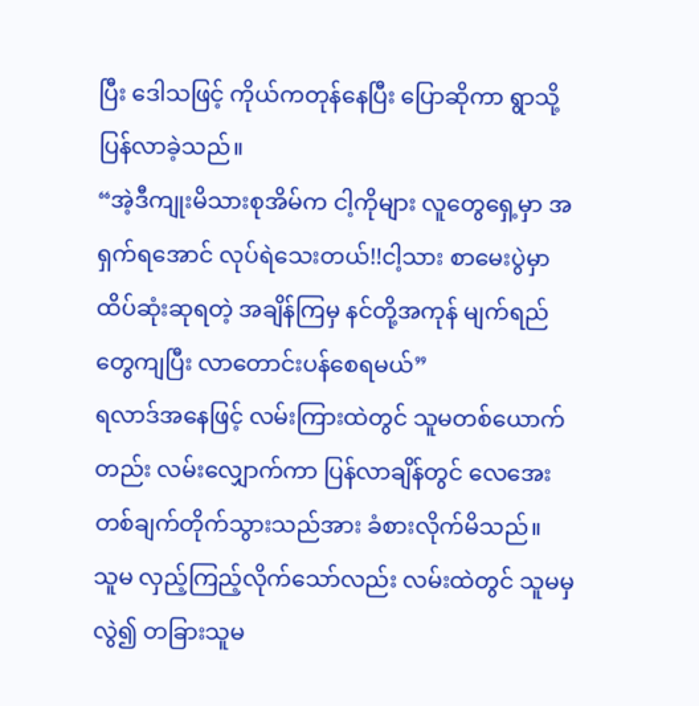ပြီး ဒေါသဖြင့် ကိုယ်ကတုန်နေပြီး ပြောဆိုကာ ရွာသို့ပြန်လာခဲ့သည်။
“အဲ့ဒီကျုးမိသားစုအိမ်က ငါ့ကိုများ လူတွေရှေ့မှာ အရှက်ရအောင် လုပ်ရဲသေးတယ်!!ငါ့သား စာမေးပွဲမှာ ထိပ်ဆုံးဆုရတဲ့ အချိန်ကြမှ နင်တို့အကုန် မျက်ရည်တွေကျပြီး လာတောင်းပန်စေရမယ်”
ရလာဒ်အနေဖြင့် လမ်းကြားထဲတွင် သူမတစ်ယောက်တည်း လမ်းလျှောက်ကာ ပြန်လာချိန်တွင် လေအေးတစ်ချက်တိုက်သွားသည်အား ခံစားလိုက်မိသည်။
သူမ လှည့်ကြည့်လိုက်သော်လည်း လမ်းထဲတွင် သူမမှလွဲ၍ တခြားသူမ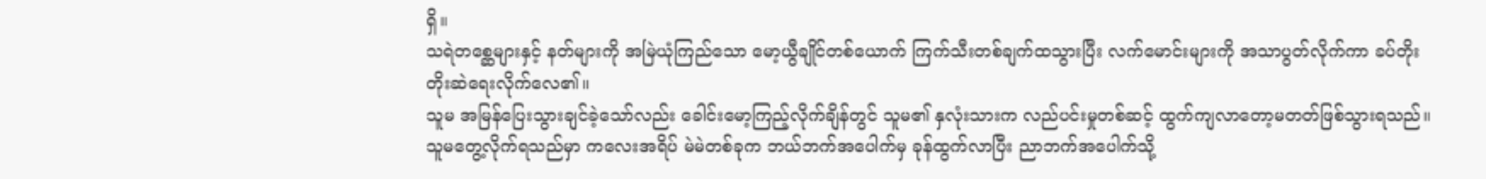ရှိ။
သရဲတစ္ဆေများနှင့် နတ်များကို အမြဲယုံကြည်သော မော့ယွီချိုင်တစ်ယောက် ကြက်သီးတစ်ချက်ထသွားပြီး လက်မောင်းများကို အသာပွတ်လိုက်ကာ ခပ်တိုးတိုးဆဲရေးလိုက်လေ၏။
သူမ အမြန်ပြေးသွားချင်ခဲ့သော်လည်း ခေါင်းမော့ကြည့်လိုက်ချိန်တွင် သူမ၏ နှလုံးသားက လည်ပင်းမှုတစ်ဆင့် ထွက်ကျလာတော့မတတ်ဖြစ်သွားရသည်။
သူမတွေ့လိုက်ရသည်မှာ ကလေးအရိပ် မဲမဲတစ်ခုက ဘယ်ဘက်အပေါက်မှ ခုန်ထွက်လာပြီး ညာဘက်အပေါက်သို့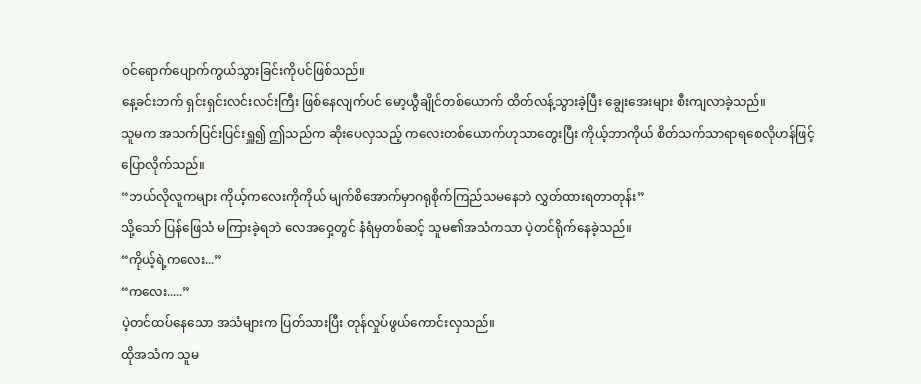၀င်ရောက်ပျောက်ကွယ်သွားခြင်းကိုပင်ဖြစ်သည်။
နေ့ခင်းဘက် ရှင်းရှင်းလင်းလင်းကြီး ဖြစ်နေလျက်ပင် မော့ယွီချိုင်တစ်ယောက် ထိတ်လန့်သွားခဲ့ပြီး ချွေးအေးများ စီးကျလာခဲ့သည်။
သူမက အသက်ပြင်းပြင်းရှူ၍ ဤသည်က ဆိုးပေလှသည့် ကလေးတစ်ယောက်ဟုသာတွေးပြီး ကိုယ့်ဘာကိုယ် စိတ်သက်သာရာရစေလိုဟန်ဖြင့် ပြောလိုက်သည်။
“ဘယ်လိုလူကများ ကိုယ့်ကလေးကိုကိုယ် မျက်စိအောက်မှာဂရုစိုက်ကြည်သမနေဘဲ လွှတ်ထားရတာတုန်း”
သို့သော် ပြန်ဖြေသံ မကြားခဲ့ရဘဲ လေအဝှေ့တွင် နံရံမှတစ်ဆင့် သူမ၏အသံကသာ ပဲ့တင်ရိုက်နေခဲ့သည်။
“ကိုယ့်ရဲ့ကလေး...”
“ကလေး.....”
ပဲ့တင်ထပ်နေသော အသံများက ပြတ်သားပြီး တုန်လှုပ်ဖွယ်ကောင်းလှသည်။
ထိုအသံက သူမ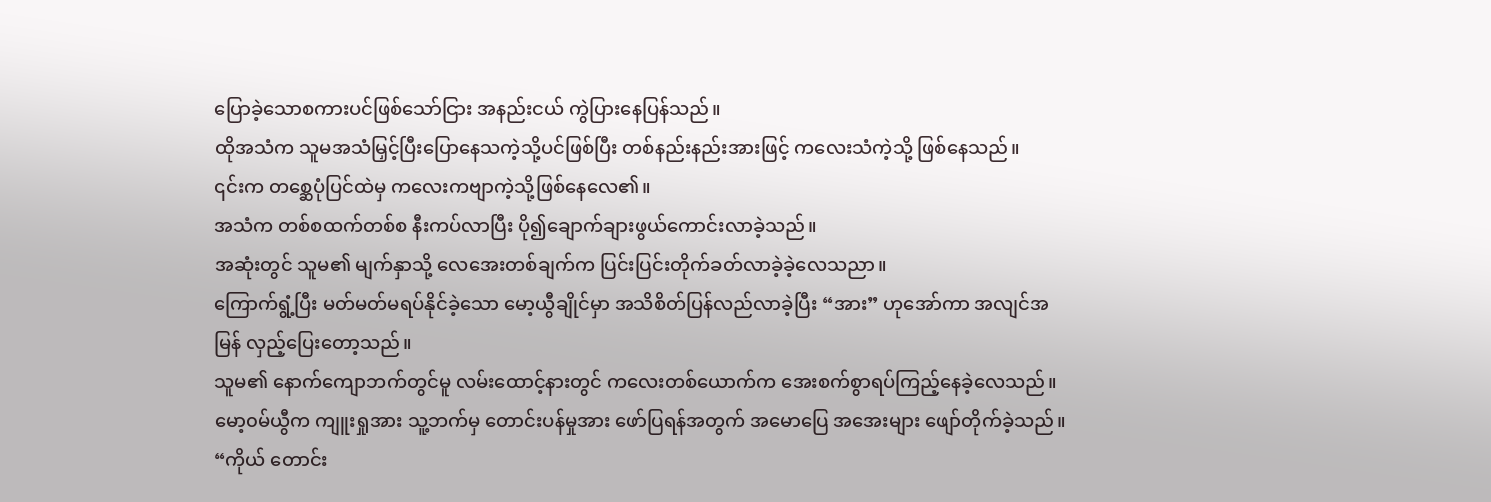ပြောခဲ့သောစကားပင်ဖြစ်သော်ငြား အနည်းငယ် ကွဲပြားနေပြန်သည်။
ထိုအသံက သူမအသံမြှင့်ပြီးပြောနေသကဲ့သို့ပင်ဖြစ်ပြီး တစ်နည်းနည်းအားဖြင့် ကလေးသံကဲ့သို့ ဖြစ်နေသည်။
၎င်းက တစ္ဆေပုံပြင်ထဲမှ ကလေးကဗျာကဲ့သို့ဖြစ်နေလေ၏။
အသံက တစ်စထက်တစ်စ နီးကပ်လာပြီး ပို၍ချောက်ချားဖွယ်ကောင်းလာခဲ့သည်။
အဆုံးတွင် သူမ၏ မျက်နှာသို့ လေအေးတစ်ချက်က ပြင်းပြင်းတိုက်ခတ်လာခဲ့ခဲ့လေသညာ။
ကြောက်ရွံ့ပြီး မတ်မတ်မရပ်နိုင်ခဲ့သော မော့ယွီချိုင်မှာ အသိစိတ်ပြန်လည်လာခဲ့ပြီး “အား” ဟုအော်ကာ အလျင်အမြန် လှည့်ပြေးတော့သည်။
သူမ၏ နောက်ကျောဘက်တွင်မူ လမ်းထောင့်နားတွင် ကလေးတစ်ယောက်က အေးစက်စွာရပ်ကြည့်နေခဲ့လေသည်။
မော့၀မ်ယွီက ကျူးရှုအား သူ့ဘက်မှ တောင်းပန်မှုအား ဖော်ပြရန်အတွက် အမောပြေ အအေးများ ဖျော်တိုက်ခဲ့သည်။
“ကိုယ် တောင်း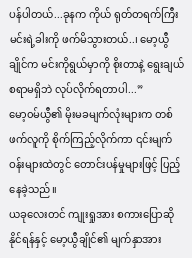ပန်ပါတယ်...ခုနက ကိုယ် ရုတ်တရက်ကြီး မင်းရဲ့ခါးကို ဖက်မိသွားတယ်..၊ မော့ယွီချိုင်က မင်းကိုရွယ်မှာကို စိုးတာနဲ့ ရွေးချယ်စရာမရှိဘဲ လုပ်လိုက်ရတာပါ...”
မော့၀မ်ယွီ၏ မိုးမခမျက်လုံးများက တစ်ဖက်လူကို စိုက်ကြည့်လိုက်ကာ ၎င်းမျက်ဝန်းများထဲတွင် တောင်းပန်မှုများဖြင့် ပြည့်နေခဲ့သည်။
ယခုလေးတင် ကျုးရှုအား စကားပြောဆိုနိုင်ရန်နှင့် မော့ယွီချိုင်၏ မျက်နှာအား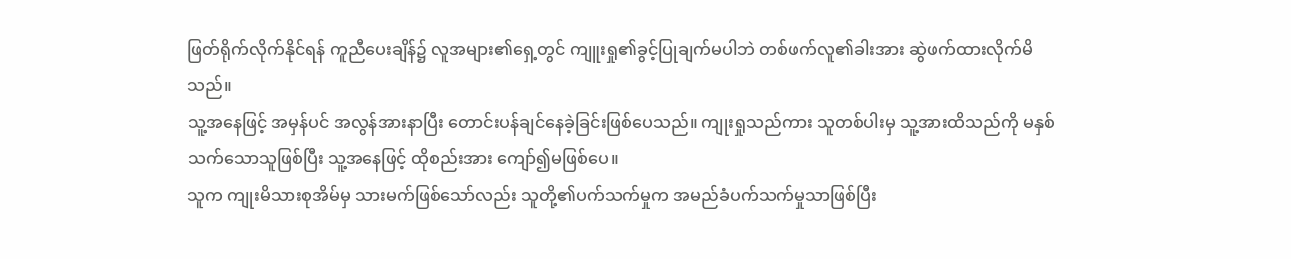ဖြတ်ရိုက်လိုက်နိုင်ရန် ကူညီပေးချိန်၌ လူအများ၏ရှေ့တွင် ကျူးရှု၏ခွင့်ပြုချက်မပါဘဲ တစ်ဖက်လူ၏ခါးအား ဆွဲဖက်ထားလိုက်မိသည်။
သူ့အနေဖြင့် အမှန်ပင် အလွန်အားနာပြီး တောင်းပန်ချင်နေခဲ့ခြင်းဖြစ်ပေသည်။ ကျုးရှုသည်ကား သူတစ်ပါးမှ သူ့အားထိသည်ကို မနှစ်သက်သောသူဖြစ်ပြီး သူ့အနေဖြင့် ထိုစည်းအား ကျော်၍မဖြစ်ပေ။
သူက ကျုးမိသားစုအိမ်မှ သားမက်ဖြစ်သော်လည်း သူတို့၏ပက်သက်မှုက အမည်ခံပက်သက်မှုသာဖြစ်ပြီး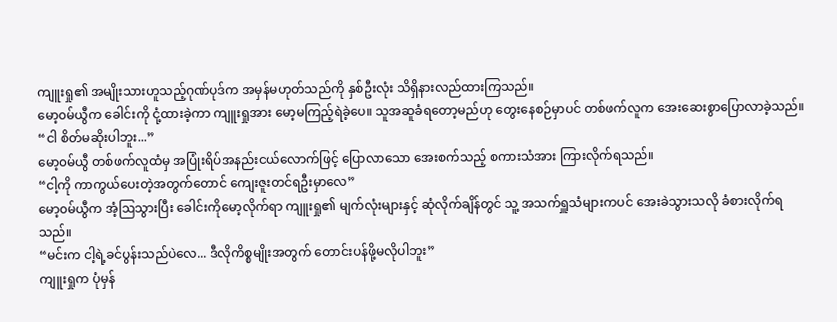ကျူးရှု၏ အမျိုးသားဟူသည့်ဂုဏ်ပုဒ်က အမှန်မဟုတ်သည်ကို နှစ်ဦးလုံး သိရှိနားလည်ထားကြသည်။
မော့၀မ်ယွီက ခေါင်းကို ငုံ့ထားခဲ့ကာ ကျူးရှုအား မော့မကြည့်ရဲခဲ့ပေ။ သူအဆူခံရတော့မည်ဟု တွေးနေစဉ်မှာပင် တစ်ဖက်လူက အေးဆေးစွာပြောလာခဲ့သည်။
“ငါ စိတ်မဆိုးပါဘူး...”
မော့၀မ်ယွီ တစ်ဖက်လူထံမှ အပြုံးရိပ်အနည်းငယ်လောက်ဖြင့် ပြောလာသော အေးစက်သည့် စကားသံအား ကြားလိုက်ရသည်။
“ငါ့ကို ကာကွယ်ပေးတဲ့အတွက်တောင် ကျေးဇူးတင်ရဦးမှာလေ”
မော့၀မ်ယွီက အံ့ဩသွားပြီး ခေါင်းကိုမော့လိုက်ရာ ကျူးရှု၏ မျက်လုံးများနှင့် ဆုံလိုက်ချိန်တွင် သူ့ အသက်ရှူသံများကပင် အေးခဲသွားသလို ခံစားလိုက်ရသည်။
“မင်းက ငါ့ရဲ့ခင်ပွန်းသည်ပဲလေ... ဒီလိုကိစ္စမျိုးအတွက် တောင်းပန်ဖို့မလိုပါဘူး”
ကျူးရှုက ပုံမှန်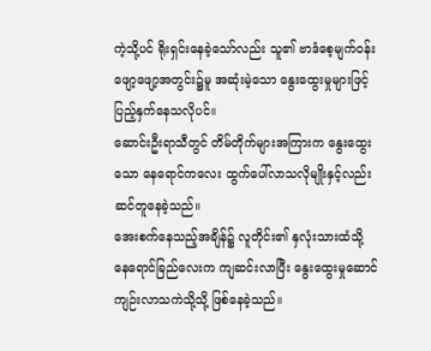ကဲ့သို့ပင် ရိုးရှင်းနေခဲ့သော်လည်း သူ၏ ဗာဒံစေ့မျက်၀န်းဖျော့ဖျော့အတွင်း၌မူ အဆုံးမဲ့သော နွေးထွေးမှုများဖြင့် ပြည့်နှက်နေသလိုပင်။
ဆောင်းဦးရာသီတွင် တိမ်တိုက်များအကြားက နွေးထွေးသော နေရောင်ကလေး ထွက်ပေါ်လာသလိုမျိုးနှင့်လည်း ဆင်တူနေခဲ့သည်။
အေးစက်နေသည့်အချိန်၌ လူတိုင်း၏ နှလုံးသားထံသို့ နေရောင်ခြည်လေးက ကျဆင်းလာပြီး နွေးထွေးမှုဆောင်ကျဉ်းလာသကဲသို့သို့ ဖြစ်နေခဲ့သည်။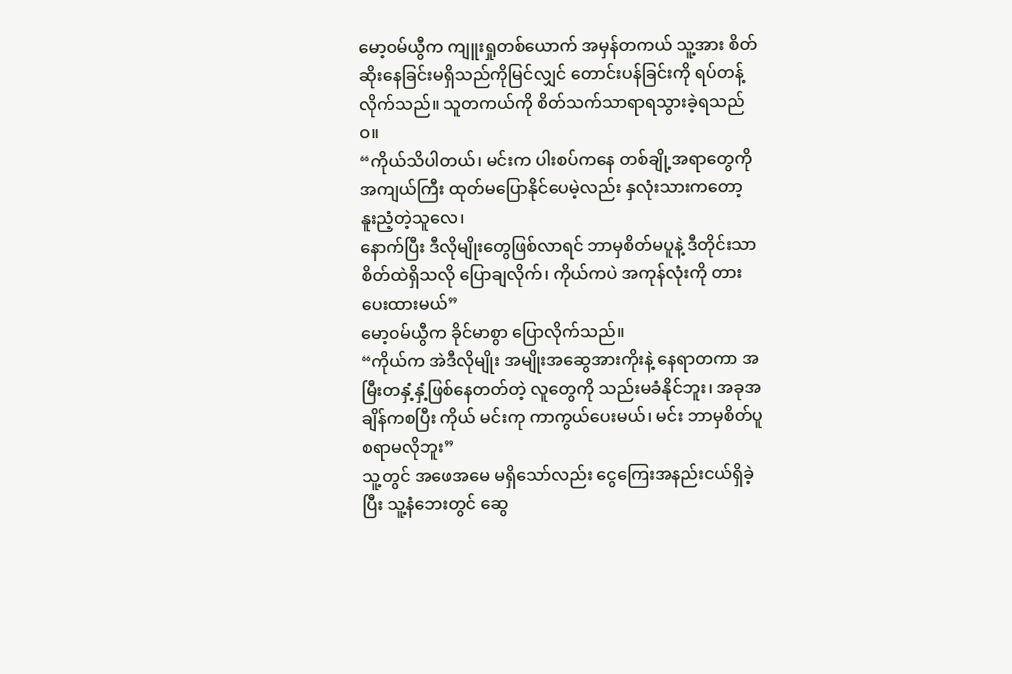မော့၀မ်ယွီက ကျူးရှုတစ်ယောက် အမှန်တကယ် သူ့အား စိတ်ဆိုးနေခြင်းမရှိသည်ကိုမြင်လျှင် တောင်းပန်ခြင်းကို ရပ်တန့်လိုက်သည်။ သူတကယ်ကို စိတ်သက်သာရာရသွားခဲ့ရသည်ဝ။
“ကိုယ်သိပါတယ်၊ မင်းက ပါးစပ်ကနေ တစ်ချို့အရာတွေကို အကျယ်ကြီး ထုတ်မပြောနိုင်ပေမဲ့လည်း နှလုံးသားကတော့ နူးညံ့တဲ့သူလေ၊
နောက်ပြီး ဒီလိုမျိုးတွေဖြစ်လာရင် ဘာမှစိတ်မပူနဲ့ ဒီတိုင်းသာ စိတ်ထဲရှိသလို ပြောချလိုက်၊ ကိုယ်ကပဲ အကုန်လုံးကို တားပေးထားမယ်”
မော့၀မ်ယွီက ခိုင်မာစွာ ပြောလိုက်သည်။
“ကိုယ်က အဲဒီလိုမျိုး အမျိုးအဆွေအားကိုးနဲ့ နေရာတကာ အမြီးတနှံ့နှံ့ဖြစ်နေတတ်တဲ့ လူတွေကို သည်းမခံနိုင်ဘူး၊ အခုအချိန်ကစပြီး ကိုယ် မင်းကု ကာကွယ်ပေးမယ်၊ မင်း ဘာမှစိတ်ပူစရာမလိုဘူး”
သူ့တွင် အဖေအမေ မရှိသော်လည်း ငွေကြေးအနည်းငယ်ရှိခဲ့ပြီး သူ့နံဘေးတွင် ဆွေ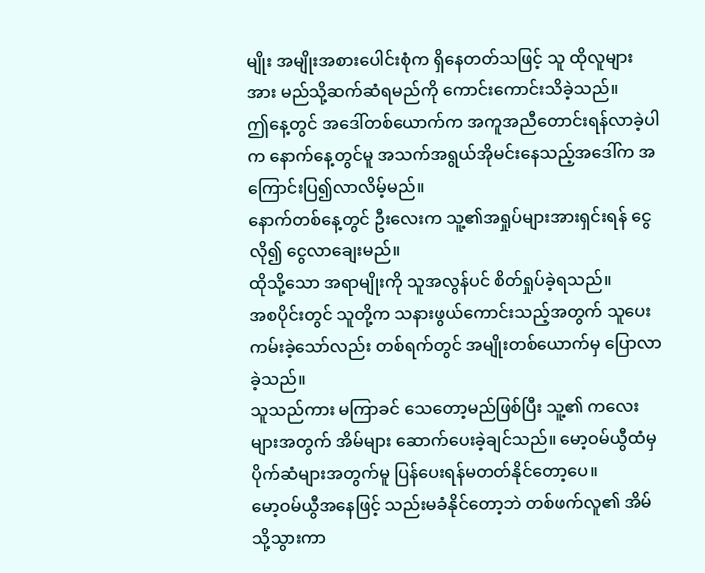မျိုး အမျိုးအစားပေါင်းစုံက ရှိနေတတ်သဖြင့် သူ ထိုလူများအား မည်သို့ဆက်ဆံရမည်ကို ကောင်းကောင်းသိခဲ့သည်။
ဤနေ့တွင် အဒေါ်တစ်ယောက်က အကူအညီတောင်းရန်လာခဲ့ပါက နောက်နေ့တွင်မူ အသက်အရွယ်အိုမင်းနေသည့်အဒေါ်က အကြောင်းပြ၍လာလိမ့်မည်။
နောက်တစ်နေ့တွင် ဦးလေးက သူ့၏အရှုပ်များအားရှင်းရန် ငွေလို၍ ငွေလာချေးမည်။
ထိုသို့သော အရာမျိုးကို သူအလွန်ပင် စိတ်ရှုပ်ခဲ့ရသည်။
အစပိုင်းတွင် သူတို့က သနားဖွယ်ကောင်းသည့်အတွက် သူပေးကမ်းခဲ့သော်လည်း တစ်ရက်တွင် အမျိုးတစ်ယောက်မှ ပြောလာခဲ့သည်။
သူသည်ကား မကြာခင် သေတော့မည်ဖြစ်ပြီး သူ့၏ ကလေးများအတွက် အိမ်များ ဆောက်ပေးခဲ့ချင်သည်။ မော့ဝမ်ယွီထံမှ ပိုက်ဆံများအတွက်မူ ပြန်ပေးရန်မတတ်နိုင်တော့ပေ။
မော့ဝမ်ယွီအနေဖြင့် သည်းမခံနိုင်တော့ဘဲ တစ်ဖက်လူ၏ အိမ်သို့သွားကာ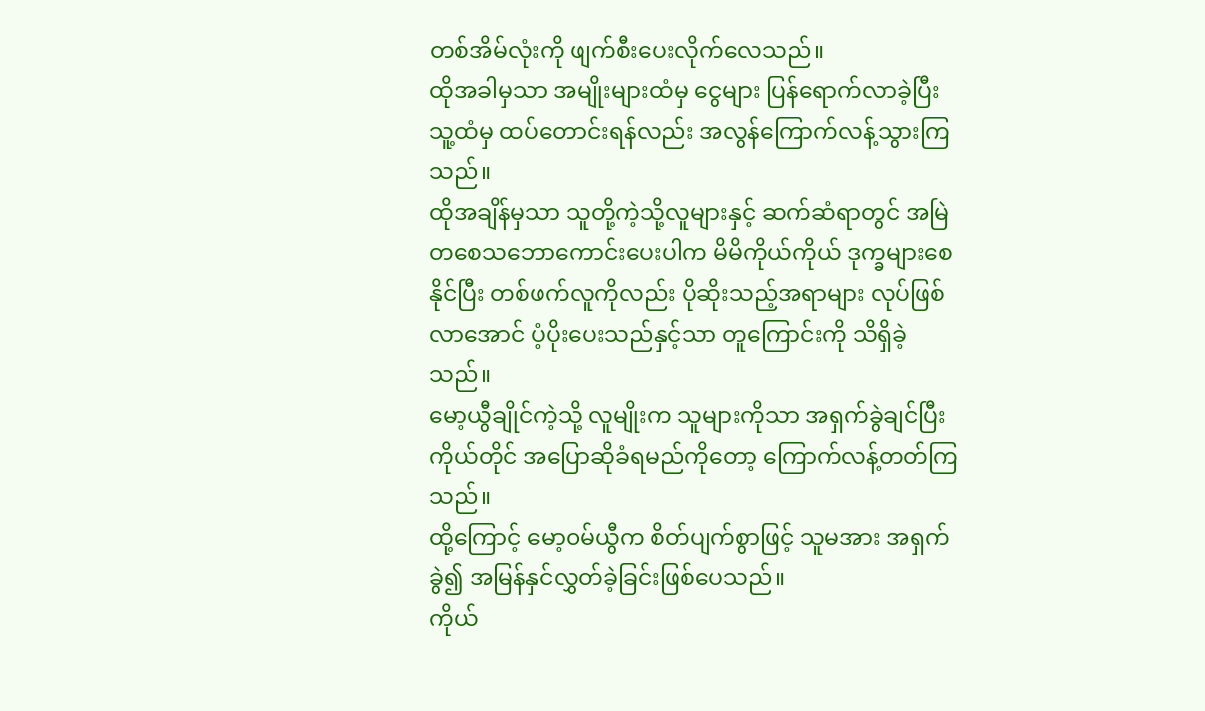တစ်အိမ်လုံးကို ဖျက်စီးပေးလိုက်လေသည်။
ထိုအခါမှသာ အမျိုးများထံမှ ငွေများ ပြန်ရောက်လာခဲ့ပြီး သူ့ထံမှ ထပ်တောင်းရန်လည်း အလွန်ကြောက်လန့်သွားကြသည်။
ထိုအချိန်မှသာ သူတို့ကဲ့သို့လူများနှင့် ဆက်ဆံရာတွင် အမြဲတစေသဘောကောင်းပေးပါက မိမိကိုယ်ကိုယ် ဒုက္ခများစေနိုင်ပြီး တစ်ဖက်လူကိုလည်း ပိုဆိုးသည့်အရာများ လုပ်ဖြစ်လာအောင် ပံ့ပိုးပေးသည်နှင့်သာ တူကြောင်းကို သိရှိခဲ့သည်။
မော့ယွီချိုင်ကဲ့သို့ လူမျိုးက သူများကိုသာ အရှက်ခွဲချင်ပြီး ကိုယ်တိုင် အပြောဆိုခံရမည်ကိုတော့ ကြောက်လန့်တတ်ကြသည်။
ထို့ကြောင့် မော့၀မ်ယွီက စိတ်ပျက်စွာဖြင့် သူမအား အရှက်ခွဲ၍ အမြန်နှင်လွှတ်ခဲ့ခြင်းဖြစ်ပေသည်။
ကိုယ်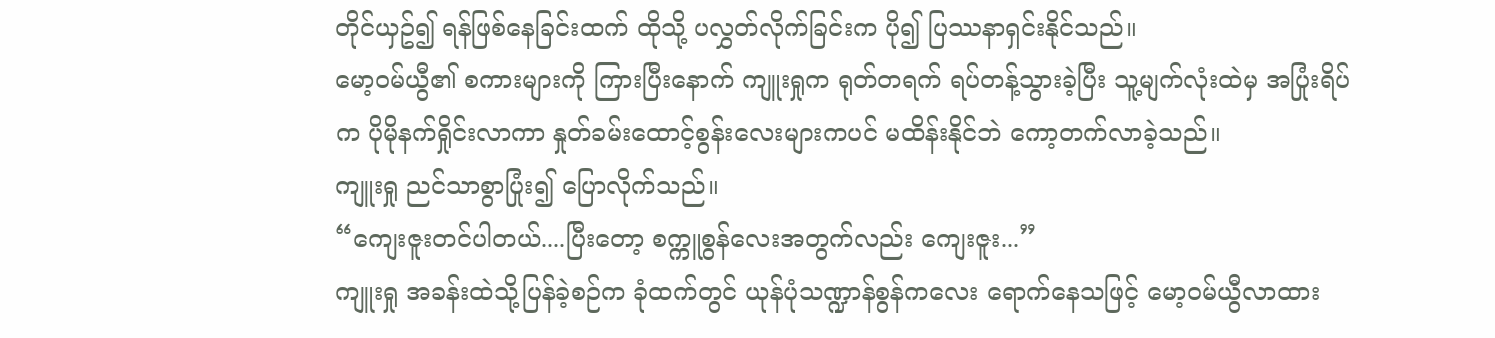တိုင်ယှဥ်၍ ရန်ဖြစ်နေခြင်းထက် ထိုသို့ ပလွှတ်လိုက်ခြင်းက ပို၍ ပြဿနာရှင်းနိုင်သည်။
မော့၀မ်ယွီ၏ စကားများကို ကြားပြီးနောက် ကျူးရှုက ရုတ်တရက် ရပ်တန့်သွားခဲ့ပြီး သူ့မျက်လုံးထဲမှ အပြုံးရိပ်က ပိုမိုနက်ရှိုင်းလာကာ နှုတ်ခမ်းထောင့်စွန်းလေးများကပင် မထိန်းနိုင်ဘဲ ကော့တက်လာခဲ့သည်။
ကျူးရှု ညင်သာစွာပြုံး၍ ပြောလိုက်သည်။
“ကျေးဇူးတင်ပါတယ်....ပြီးတော့ စက္ကူစွန်လေးအတွက်လည်း ကျေးဇူး...”
ကျူးရှု အခန်းထဲသို့ပြန်ခဲ့စဉ်က ခုံထက်တွင် ယုန်ပုံသဏ္ဍာန်စွန်ကလေး ရောက်နေသဖြင့် မော့၀မ်ယွီလာထား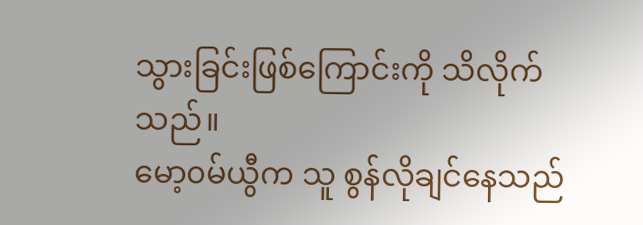သွားခြင်းဖြစ်ကြောင်းကို သိလိုက်သည်။
မော့၀မ်ယွီက သူ စွန်လိုချင်နေသည်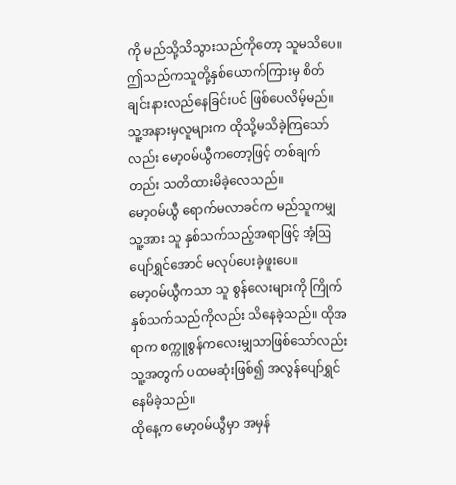ကို မည်သို့သိသွားသည်ကိုတော့ သူမသိပေ။
ဤသည်ကသူတို့နှစ်ယောက်ကြားမှ စိတ်ချင်းနားလည်နေခြင်းပင် ဖြစ်ပေလိမ့်မည်။
သူ့အနားမှလူများက ထိုသို့မသိခဲ့ကြသော်လည်း မော့၀မ်ယွီကတော့ဖြင့် တစ်ချက်တည်း သတိထားမိခဲ့လေသည်။
မော့၀မ်ယွီ ရောက်မလာခင်က မည်သူကမျှ သူ့အား သူ နှစ်သက်သည့်အရာဖြင့် အံ့ဩပျော်ရွှင်အောင် မလုပ်ပေးခဲ့ဖူးပေ။
မော့၀မ်ယွီကသာ သူ စွန်လေးများကို ကြိုက်နှစ်သက်သည်ကိုလည်း သိနေခဲ့သည်။ ထိုအရာက စက္ကူစွန်ကလေးမျှသာဖြစ်သော်လည်း သူ့အတွက် ပထမဆုံးဖြစ်၍ အလွန်ပျော်ရွှင်နေမိခဲ့သည်။
ထိုနေ့က မော့၀မ်ယွီမှာ အမှန်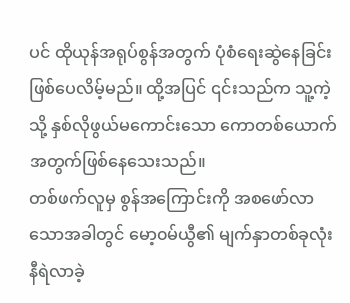ပင် ထိုယုန်အရုပ်စွန်အတွက် ပုံစံရေးဆွဲနေခြင်းဖြစ်ပေလိမ့်မည်။ ထို့အပြင် ၎င်းသည်က သူ့ကဲ့သို့ နှစ်လိုဖွယ်မကောင်းသော ကောတစ်ယောက်အတွက်ဖြစ်နေသေးသည်။
တစ်ဖက်လူမှ စွန်အကြောင်းကို အစဖော်လာသောအခါတွင် မော့၀မ်ယွီ၏ မျက်နှာတစ်ခုလုံး နီရဲလာခဲ့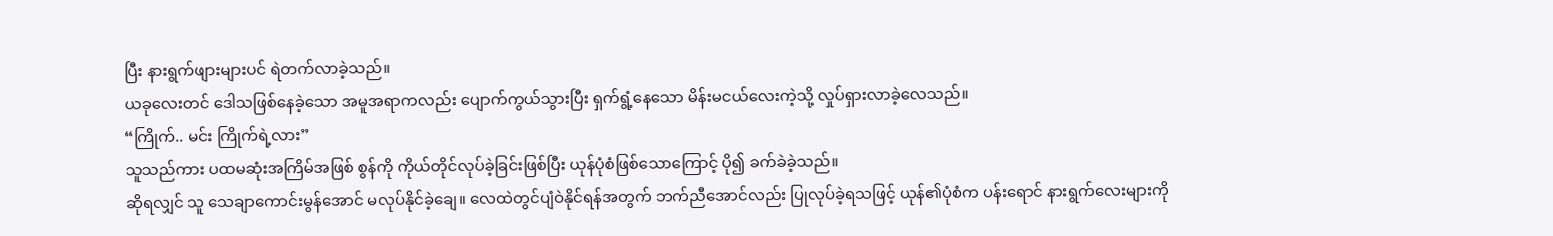ပြီး နားရွက်ဖျားများပင် ရဲတက်လာခဲ့သည်။
ယခုလေးတင် ဒေါသဖြစ်နေခဲ့သော အမူအရာကလည်း ပျောက်ကွယ်သွားပြီး ရှက်ရွံ့နေသော မိန်းမငယ်လေးကဲ့သို့ လှုပ်ရှားလာခဲ့လေသည်။
“ကြိုက်.. မင်း ကြိုက်ရဲ့လား”
သူသည်ကား ပထမဆုံးအကြိမ်အဖြစ် စွန်ကို ကိုယ်တိုင်လုပ်ခဲ့ခြင်းဖြစ်ပြီး ယုန်ပုံစံဖြစ်သောကြောင့် ပို၍ ခက်ခဲခဲ့သည်။
ဆိုရလျှင် သူ သေချာကောင်းမွန်အောင် မလုပ်နိုင်ခဲ့ချေ။ လေထဲတွင်ပျံဝဲနိုင်ရန်အတွက် ဘက်ညီအောင်လည်း ပြုလုပ်ခဲ့ရသဖြင့် ယုန်၏ပုံစံက ပန်းရောင် နားရွက်လေးများကို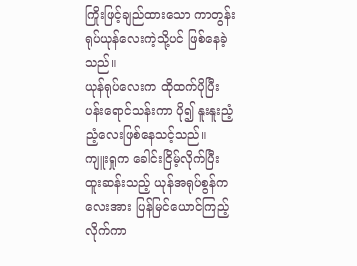ကြိုးဖြင့်ချည်ထားသော ကာတွန်းရုပ်ယုန်လေးကဲ့သို့ပင် ဖြစ်နေခဲ့သည်။
ယုန်ရုပ်လေးက ထိုထက်ပိုပြီး ပန်းရောင်သန်းကာ ပို၍ နူးနူးညံ့ညံ့လေးဖြစ်နေသင့်သည်။
ကျူးရှုက ခေါင်းငြိမ့်လိုက်ပြီး ထူးဆန်းသည့် ယုန်အရုပ်စွန်ကလေးအား ပြန်မြင်ယောင်ကြည့်လိုက်ကာ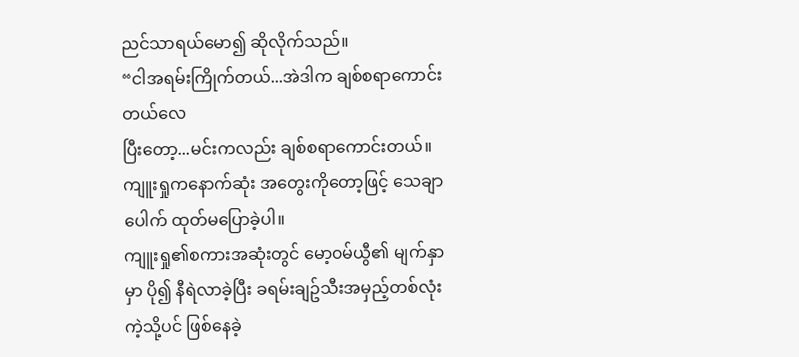ညင်သာရယ်မော၍ ဆိုလိုက်သည်။
“ငါအရမ်းကြိုက်တယ်...အဲဒါက ချစ်စရာကောင်းတယ်လေ
ပြီးတော့...မင်းကလည်း ချစ်စရာကောင်းတယ်။
ကျူးရှုကနောက်ဆုံး အတွေးကိုတော့ဖြင့် သေချာပေါက် ထုတ်မပြောခဲ့ပါ။
ကျူးရှု၏စကားအဆုံးတွင် မော့၀မ်ယွီ၏ မျက်နှာမှာ ပို၍ နီရဲလာခဲ့ပြီး ခရမ်းချဥ်သီးအမှည့်တစ်လုံးကဲ့သို့ပင် ဖြစ်နေခဲ့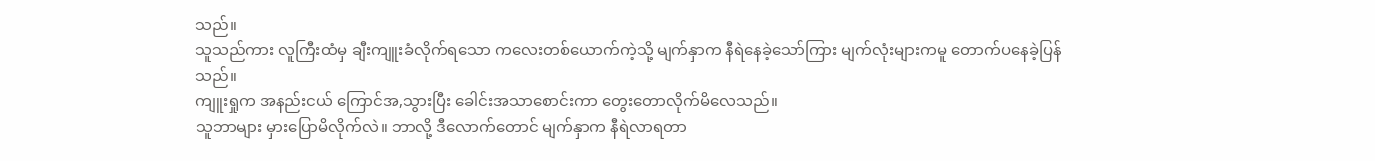သည်။
သူသည်ကား လူကြီးထံမှ ချီးကျူးခံလိုက်ရသော ကလေးတစ်ယောက်ကဲ့သို့ မျက်နှာက နီရဲနေခဲ့သော်ကြား မျက်လုံးများကမူ တောက်ပနေခဲ့ပြန်သည်။
ကျူးရှုက အနည်းငယ် ကြောင်အ,သွားပြီး ခေါင်းအသာစောင်းကာ တွေးတောလိုက်မိလေသည်။
သူဘာများ မှားပြောမိလိုက်လဲ။ ဘာလို့ ဒီလောက်တောင် မျက်နှာက နီရဲလာရတာ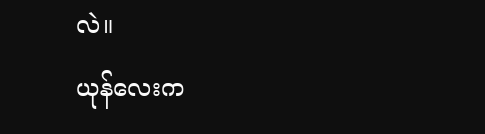လဲ။
ယုန်လေးက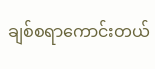ချစ်စရာကောင်းတယ်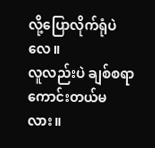လို့ပြောလိုက်ရုံပဲလေ။
လူလည်းပဲ ချစ်စရာကောင်းတယ်မလား။